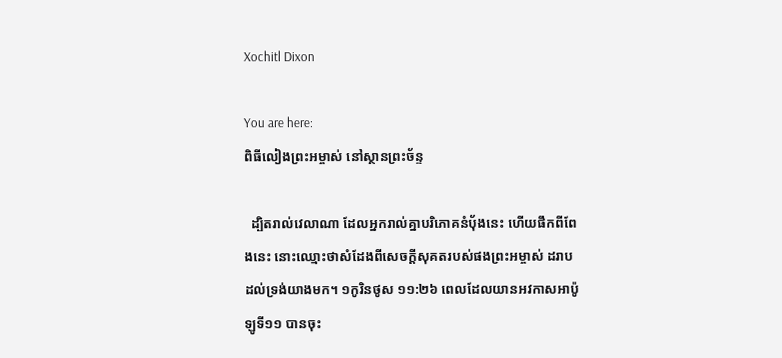Xochitl Dixon

You are here:
ពិធីលៀងព្រះអម្ចាស់ នៅស្ថានព្រះច័ន្ទ

  ដ្បិតរាល់វេលាណា ដែលអ្នករាល់គ្នាបរិភោគនំបុ័ងនេះ ហើយផឹកពីពែងនេះ នោះឈ្មោះថាសំដែងពីសេចក្តីសុគតរបស់ផងព្រះអម្ចាស់ ដរាបដល់ទ្រង់យាងមក។ ១កូរិនថូស ១១:២៦ ពេលដែលយានអវកាសអាប៉ូឡូទី១១ បានចុះ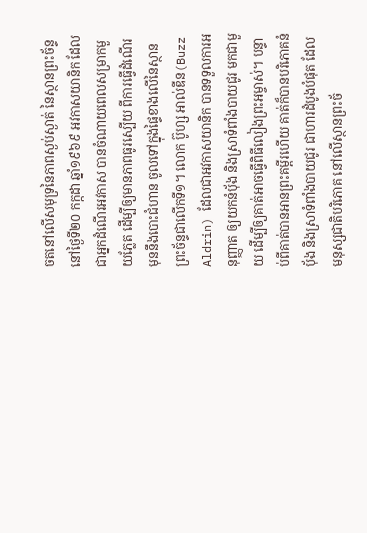ចតនៅលើសមុទ្រនៃភាពស្ងប់ស្ងាត់ នៃស្ថានព្រះច័ន្ទ នៅថ្ងៃទី២០ កក្កដា ឆ្នាំ១៩៦៩ អវកាសយានិក ដែលជាអ្នកដំណើរអវកាស បានចំណាយពេលសម្រាកមួយភ្លែត ដើម្បីឲ្យមានភាពធូរស្បើយ ពីការធ្វើដំណើរ មុននឹងបោះជំហាន ចូលទៅក្នុងផ្ទៃខាងលើនៃស្ថានព្រះច័ន្ទជាលើកទី១។ លោក ប៊ូហ្ស អាល់ឌីន(Buzz Aldrin) ដែលជាអវកាសយានិក បានទទួលការអនុញ្ញាត ឲ្យយកនំប៉័ង និងស្រាទំពាំងបាយជូរ មកជាមួយ ដើម្បីឲ្យគាត់អាចធ្វើពិធីលៀងព្រះអម្ចាស់។ បន្ទាប់ពីគាត់បានអានព្រះគម្ពីរហើយ គាត់ក៏បានបរិភោគនំប៉័ង និងស្រាទំពាំងបាយជូរ ជាហារដំបូងបំផុត ដែលមនុស្សជាតិបរិភោគ នៅលើស្ថានព្រះច័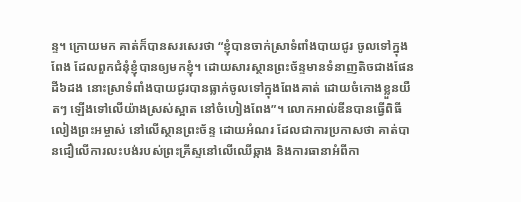ន្ទ។ ក្រោយមក គាត់ក៏បានសរសេរថា “ខ្ញុំបានចាក់ស្រាទំពាំងបាយជូរ ចូលទៅក្នុងពែង ដែលពួកជំនុំខ្ញុំបានឲ្យមកខ្ញុំ។ ដោយសារស្ថានព្រះច័ន្ទមានទំនាញតិចជាងផែនដី៦ដង នោះស្រាទំពាំងបាយជូរបានធ្លាក់ចូលទៅក្នុងពែងគាត់ ដោយចំកោងខ្លួនយឺតៗ ឡើងទៅលើយ៉ាងស្រស់ស្អាត នៅចំហៀងពែង”។ លោកអាល់ឌីនបានធ្វើពិធីលៀងព្រះអម្ចាស់ នៅលើស្ថានព្រះច័ន្ទ ដោយអំណរ ដែលជាការប្រកាសថា គាត់បានជឿលើការលះបង់របស់ព្រះគ្រីស្ទនៅលើឈើឆ្កាង និងការធានាអំពីកា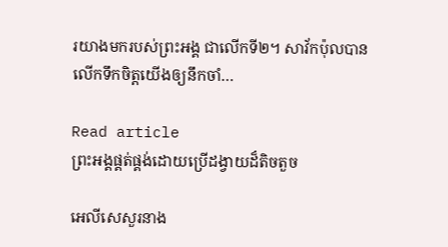រយាងមករបស់ព្រះអង្គ ជាលើកទី២។ សាវ័កប៉ុលបានលើកទឹកចិត្តយើងឲ្យនឹកចាំ…

Read article
ព្រះអង្គផ្គត់ផ្គង់ដោយប្រើដង្វាយដ៏តិចតួច

អេលីសេសួរនាង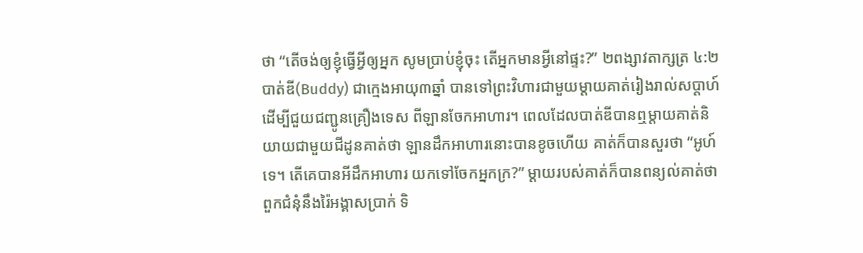ថា “តើចង់ឲ្យខ្ញុំធ្វើអ្វីឲ្យអ្នក សូមប្រាប់ខ្ញុំចុះ តើអ្នកមានអ្វីនៅផ្ទះ?” ២ពង្សាវតាក្សត្រ ៤:២ បាត់ឌី(Buddy) ជាក្មេងអាយុ៣ឆ្នាំ បានទៅព្រះវិហារជាមួយម្តាយគាត់រៀងរាល់សប្តាហ៍ ដើម្បីជួយជញ្ជូនគ្រឿងទេស ពីឡានចែកអាហារ។ ពេលដែលបាត់ឌីបានឮម្តាយគាត់និយាយជាមួយជីដូនគាត់ថា ឡានដឹកអាហារនោះបានខូចហើយ គាត់ក៏បានសួរថា “អូហ៍ ទេ។ តើគេបានអីដឹកអាហារ យកទៅចែកអ្នកក្រ?” ម្តាយរបស់គាត់ក៏បានពន្យល់គាត់ថា ពួកជំនុំនឹងរ៉ៃអង្គាសប្រាក់ ទិ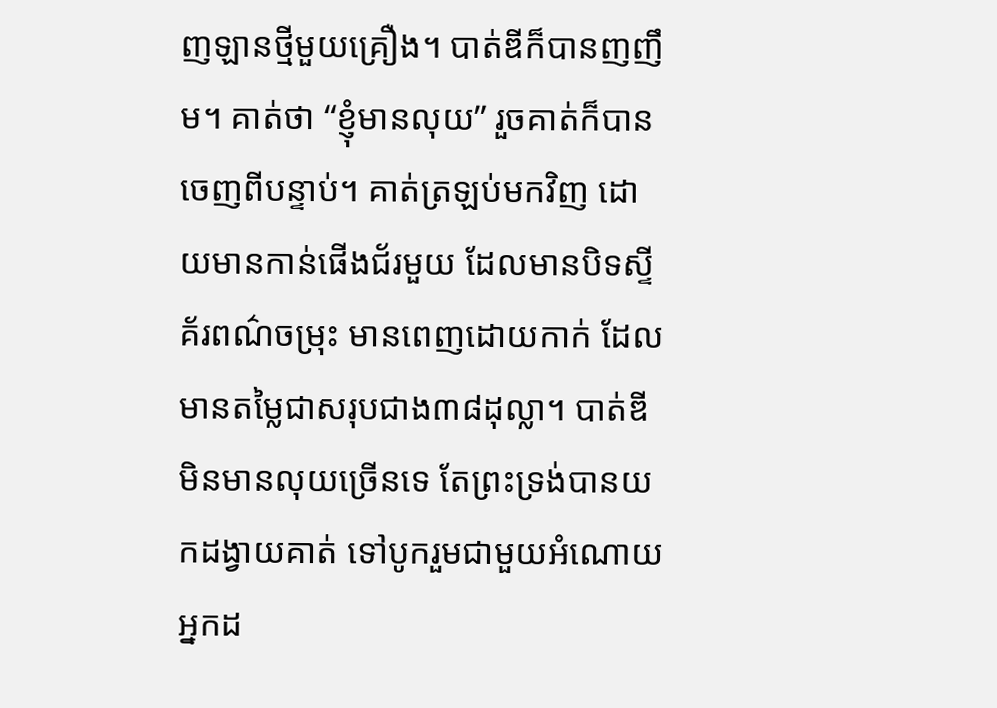ញឡានថ្មីមួយគ្រឿង។ បាត់ឌីក៏បានញញឹម។ គាត់ថា “ខ្ញុំមានលុយ” រួចគាត់ក៏បានចេញពីបន្ទាប់។ គាត់ត្រឡប់មកវិញ ដោយមានកាន់ផើងជ័រមួយ ដែលមានបិទស្ទីគ័រពណ៌ចម្រុះ មានពេញដោយកាក់ ដែលមានតម្លៃជាសរុបជាង៣៨ដុល្លា។ បាត់ឌីមិនមានលុយច្រើនទេ តែព្រះទ្រង់បានយកដង្វាយគាត់ ទៅបូករួមជាមួយអំណោយអ្នកដ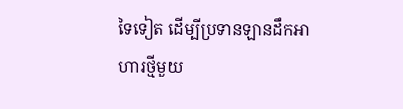ទៃទៀត ដើម្បីប្រទានឡានដឹកអាហារថ្មីមួយ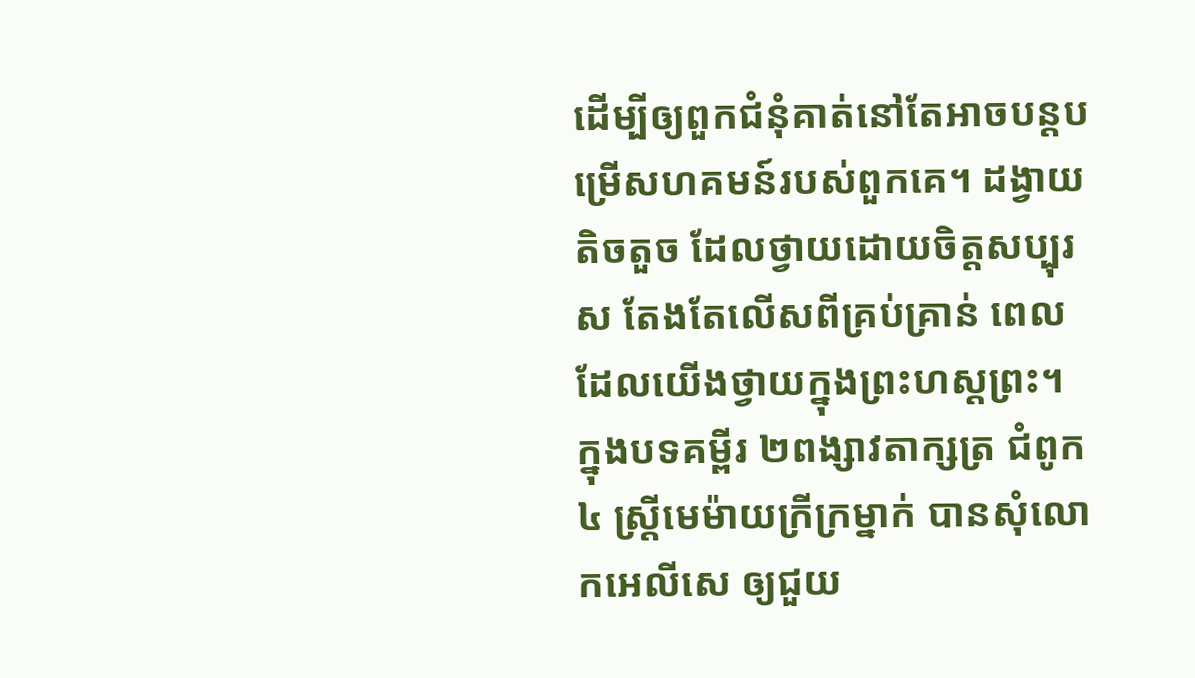ដើម្បីឲ្យពួកជំនុំគាត់នៅតែអាចបន្តបម្រើសហគមន៍របស់ពួកគេ។ ដង្វាយតិចតួច ដែលថ្វាយដោយចិត្តសប្បុរស តែងតែលើសពីគ្រប់គ្រាន់ ពេលដែលយើងថ្វាយក្នុងព្រះហស្តព្រះ។ ក្នុងបទគម្ពីរ ២ពង្សាវតាក្សត្រ ជំពូក៤ ស្រ្តីមេម៉ាយក្រីក្រម្នាក់ បានសុំលោកអេលីសេ ឲ្យជួយ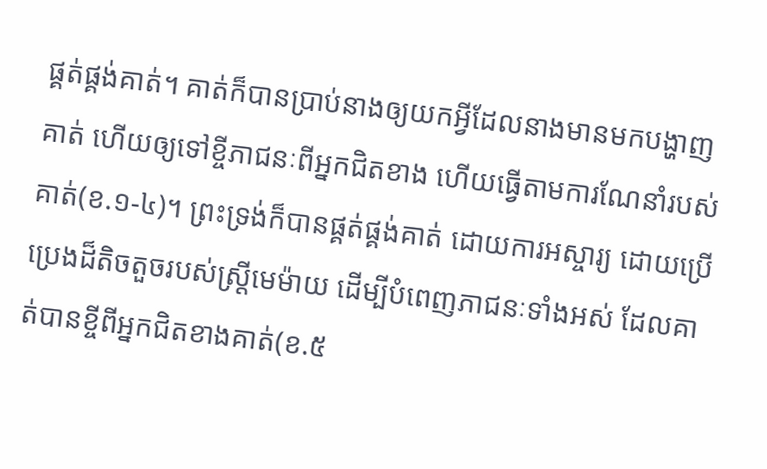ផ្គត់ផ្គង់គាត់។ គាត់ក៏បានប្រាប់នាងឲ្យយកអ្វីដែលនាងមានមកបង្ហាញគាត់ ហើយឲ្យទៅខ្ចីភាជនៈពីអ្នកជិតខាង ហើយធ្វើតាមការណែនាំរបស់គាត់(ខ.១-៤)។ ព្រះទ្រង់ក៏បានផ្គត់ផ្គង់គាត់ ដោយការអស្ចារ្យ ដោយប្រើប្រេងដ៏តិចតួចរបស់ស្រ្តីមេម៉ាយ ដើម្បីបំពេញភាជនៈទាំងអស់ ដែលគាត់បានខ្ចីពីអ្នកជិតខាងគាត់(ខ.៥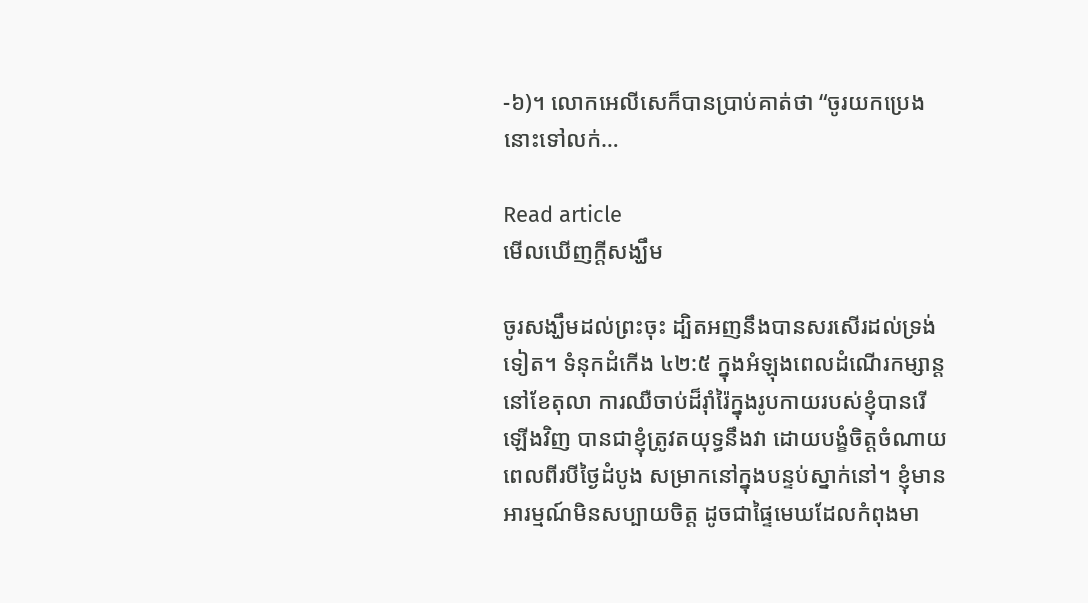-៦)។ លោកអេលីសេក៏បានប្រាប់គាត់ថា “ចូរយកប្រេងនោះទៅលក់…

Read article
មើលឃើញក្តីសង្ឃឹម

ចូរសង្ឃឹមដល់ព្រះចុះ ដ្បិតអញនឹងបានសរសើរដល់ទ្រង់ទៀត។ ទំនុកដំកើង ៤២:៥ ក្នុងអំឡុងពេលដំណើរកម្សាន្ត នៅខែតុលា ការឈឺចាប់ដ៏រ៉ាំរ៉ៃក្នុងរូបកាយរបស់ខ្ញុំបានរើឡើងវិញ បានជាខ្ញុំត្រូវតយុទ្ធនឹងវា ដោយបង្ខំចិត្តចំណាយពេលពីរបីថ្ងៃដំបូង សម្រាកនៅក្នុងបន្ទប់ស្នាក់នៅ។ ខ្ញុំមានអារម្មណ៍មិនសប្បាយចិត្ត ដូចជាផ្ទៃមេឃដែលកំពុងមា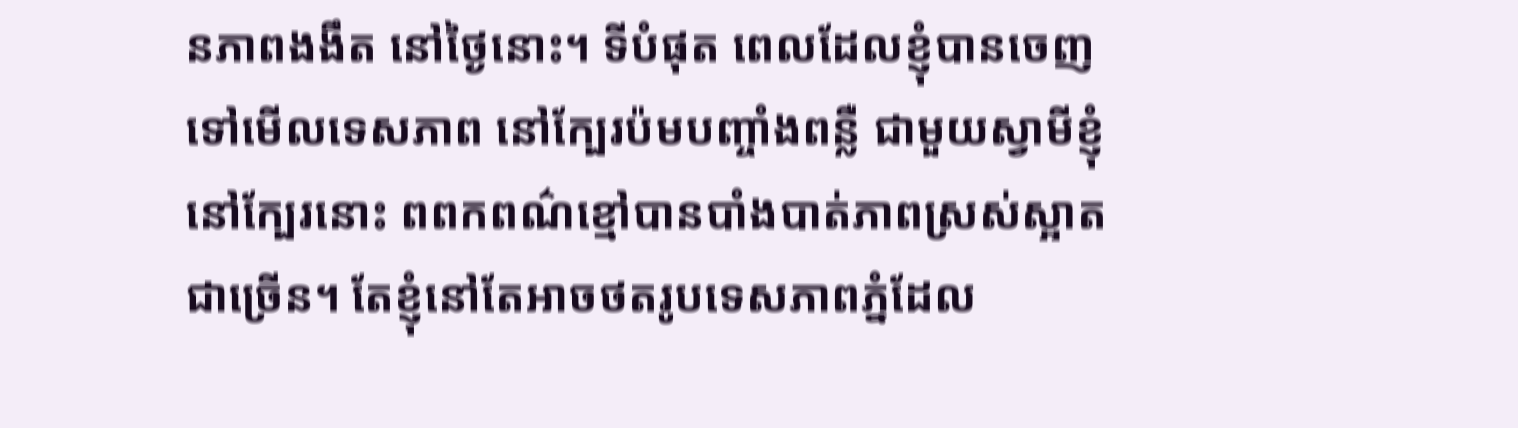នភាពងងឹត នៅថ្ងៃនោះ។ ទីបំផុត ពេលដែលខ្ញុំបានចេញទៅមើលទេសភាព នៅក្បែរប៉មបញ្ចាំងពន្លឺ ជាមួយស្វាមីខ្ញុំ នៅក្បែរនោះ ពពកពណ៌ខ្មៅបានបាំងបាត់ភាពស្រស់ស្អាតជាច្រើន។ តែខ្ញុំនៅតែអាចថតរូបទេសភាពភ្នំដែល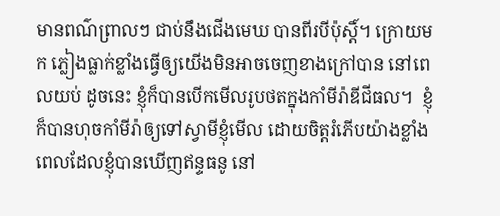មានពណ៌ព្រាលៗ ជាប់នឹងជើងមេឃ បានពីរបីប៉ុស្តិ៍។ ក្រោយមក ភ្លៀងធ្លាក់ខ្លាំងធ្វើឲ្យយើងមិនអាចចេញខាងក្រៅបាន នៅពេលយប់ ដូចនេះ ខ្ញុំក៏បានបើកមើលរូបថតក្នុងកាំមីរ៉ាឌីជីធល។  ខ្ញុំក៏បានហុចកាំមីរ៉ាឲ្យទៅស្វាមីខ្ញុំមើល ដោយចិត្តរំភើបយ៉ាងខ្លាំង ពេលដែលខ្ញុំបានឃើញឥន្ទធនូ នៅ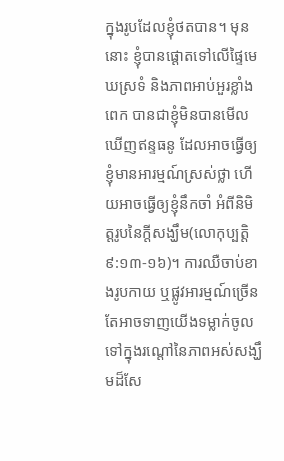ក្នុងរូបដែលខ្ញុំថតបាន។ មុននោះ ខ្ញុំបានផ្ដោតទៅលើផ្ទៃមេឃស្រទំ និងភាពអាប់អួរខ្លាំងពេក បានជាខ្ញុំមិនបានមើលឃើញឥន្ទធនូ ដែលអាចធ្វើឲ្យខ្ញុំមានអារម្មណ៍ស្រស់ថ្លា ហើយអាចធ្វើឲ្យខ្ញុំនឹកចាំ អំពីនិមិត្តរូបនៃក្តីសង្ឃឹម(លោកុប្បត្តិ ៩:១៣-១៦)។ ការឈឺចាប់ខាងរូបកាយ ឬផ្លូវអារម្មណ៍ច្រើនតែអាចទាញយើងទម្លាក់ចូលទៅក្នុងរណ្តៅនៃភាពអស់សង្ឃឹមដ៏សែ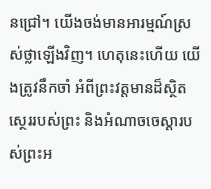នជ្រៅ។ យើងចង់មានអារម្មណ៍ស្រស់ថ្លាឡើងវិញ។ ហេតុនេះហើយ យើងត្រូវនឹកចាំ អំពីព្រះវត្តមានដ៏ស្ថិតស្ថេររបស់ព្រះ និងអំណាចចេស្តារបស់ព្រះអ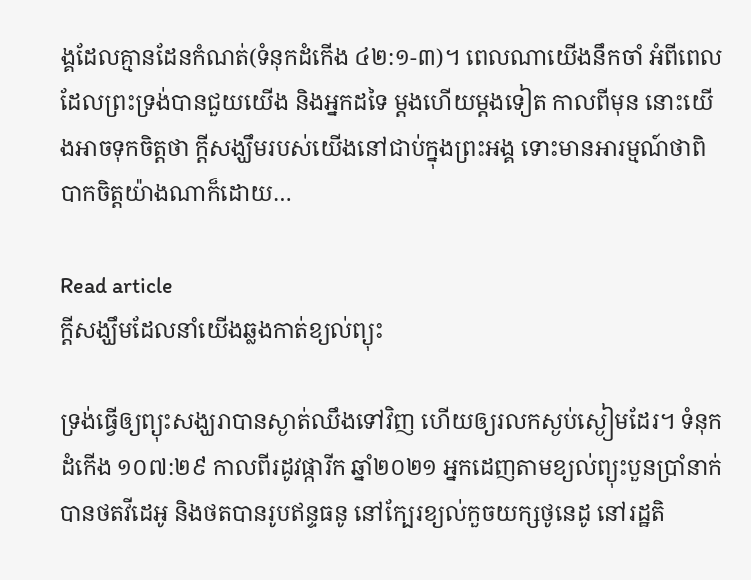ង្គដែលគ្មានដែនកំណត់(ទំនុកដំកើង ៤២:១-៣)។ ពេលណាយើងនឹកចាំ អំពីពេលដែលព្រះទ្រង់បានជួយយើង និងអ្នកដទៃ ម្តងហើយម្តងទៀត កាលពីមុន នោះយើងអាចទុកចិត្តថា ក្តីសង្ឃឹមរបស់យើងនៅជាប់ក្នុងព្រះអង្គ ទោះមានអារម្មណ៍ថាពិបាកចិត្តយ៉ាងណាក៏ដោយ…

Read article
ក្តីសង្ឃឹមដែលនាំយើងឆ្លងកាត់ខ្យល់ព្យុះ

ទ្រង់ធ្វើឲ្យព្យុះសង្ឃរាបានស្ងាត់ឈឹងទៅវិញ ហើយឲ្យរលកស្ងប់ស្ងៀមដែរ។ ទំនុកដំកើង ១០៧:២៩ កាលពីរដូវផ្ការីក ឆ្នាំ២០២១ អ្នកដេញតាមខ្យល់ព្យុះបួនប្រាំនាក់ បានថតវីដេអូ និងថតបានរូបឥន្ទធនូ នៅក្បែរខ្យល់កួចយក្សថូនេដូ នៅរដ្ឋតិ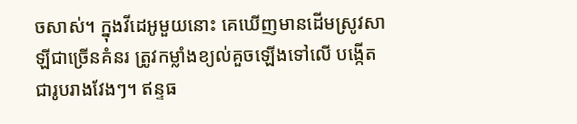ចសាស់។ ក្នុងវីដេអូមួយនោះ គេឃើញមានដើមស្រូវសាឡីជាច្រើនគំនរ ត្រូវកម្លាំងខ្យល់គួចឡើងទៅលើ បង្កើតជារូបរាងវែងៗ។ ឥន្ទធ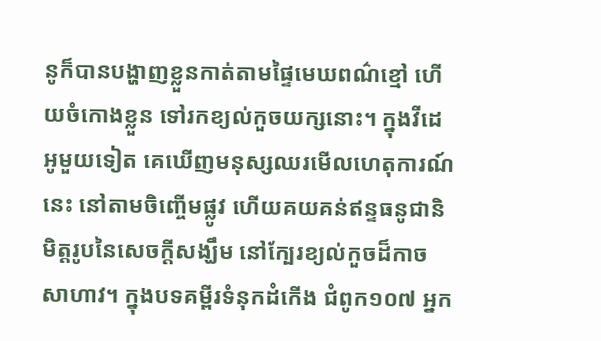នូក៏បានបង្ហាញខ្លួនកាត់តាមផ្ទៃមេឃពណ៌ខ្មៅ ហើយចំកោងខ្លួន ទៅរកខ្យល់កួចយក្សនោះ។ ក្នុងវីដេអូមួយទៀត គេឃើញមនុស្សឈរមើលហេតុការណ៍នេះ នៅតាមចិញ្ចើមផ្លូវ ហើយគយគន់ឥន្ទធនូជានិមិត្តរូបនៃសេចក្តីសង្ឃឹម នៅក្បែរខ្យល់កួចដ៏កាចសាហាវ។ ក្នុងបទគម្ពីរទំនុកដំកើង ជំពូក១០៧ អ្នក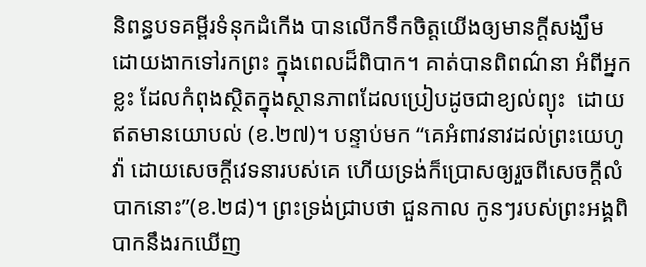និពន្ធបទគម្ពីរទំនុកដំកើង បានលើកទឹកចិត្តយើងឲ្យមានក្តីសង្ឃឹម ដោយងាកទៅរកព្រះ ក្នុងពេលដ៏ពិបាក។ គាត់បានពិពណ៌នា អំពីអ្នកខ្លះ ដែលកំពុងស្ថិតក្នុងស្ថានភាពដែលប្រៀបដូចជាខ្យល់ព្យុះ  ដោយឥតមានយោបល់ (ខ.២៧)។ បន្ទាប់មក “គេអំពាវនាវដល់ព្រះយេហូវ៉ា ដោយសេចក្តីវេទនារបស់គេ ហើយទ្រង់ក៏ប្រោសឲ្យរួចពីសេចក្តីលំបាកនោះ”(ខ.២៨)។ ព្រះទ្រង់ជ្រាបថា ជួនកាល កូនៗរបស់ព្រះអង្គពិបាកនឹងរកឃើញ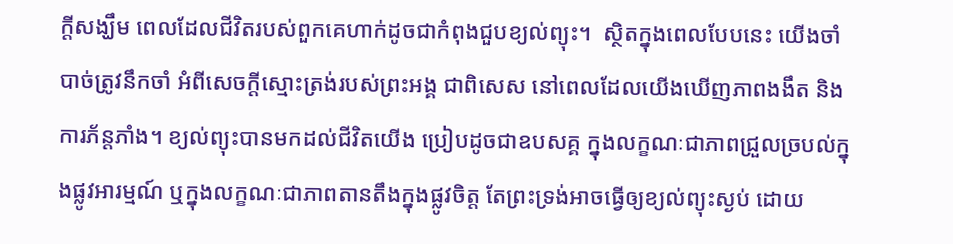ក្តីសង្ឃឹម ពេលដែលជីវិតរបស់ពួកគេហាក់ដូចជាកំពុងជួបខ្យល់ព្យុះ។  ស្ថិតក្នុងពេលបែបនេះ យើងចាំបាច់ត្រូវនឹកចាំ អំពីសេចក្តីស្មោះត្រង់របស់ព្រះអង្គ ជាពិសេស នៅពេលដែលយើងឃើញភាពងងឹត និងការភ័ន្តភាំង។ ខ្យល់ព្យុះបានមកដល់ជីវិតយើង ប្រៀបដូចជាឧបសគ្គ ក្នុងលក្ខណៈជាភាពជ្រួលច្របល់ក្នុងផ្លូវអារម្មណ៍ ឬក្នុងលក្ខណៈជាភាពតានតឹងក្នុងផ្លូវចិត្ត តែព្រះទ្រង់អាចធ្វើឲ្យខ្យល់ព្យុះស្ងប់ ដោយ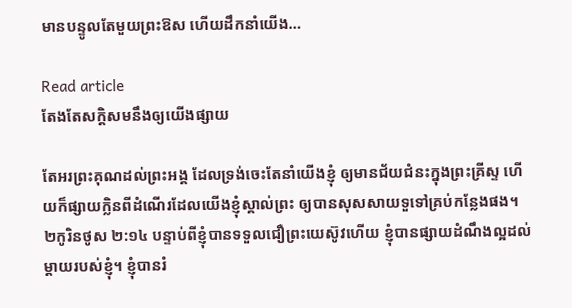មានបន្ទូលតែមួយព្រះឱស ហើយដឹកនាំយើង…

Read article
តែងតែសក្ដិសមនឹងឲ្យយើងផ្សាយ

តែអរព្រះគុណដល់ព្រះអង្គ ដែលទ្រង់ចេះតែនាំយើងខ្ញុំ ឲ្យមានជ័យជំនះក្នុងព្រះគ្រីស្ទ ហើយក៏ផ្សាយក្លិនពីដំណើរដែលយើងខ្ញុំស្គាល់ព្រះ ឲ្យបានសុសសាយទួទៅគ្រប់កន្លែងផង។ ២កូរិនថូស ២:១៤ បន្ទាប់ពីខ្ញុំបានទទួលជឿព្រះយេស៊ូវហើយ ខ្ញុំបានផ្សាយដំណឹងល្អដល់ម្តាយរបស់ខ្ញុំ។ ខ្ញុំបានរំ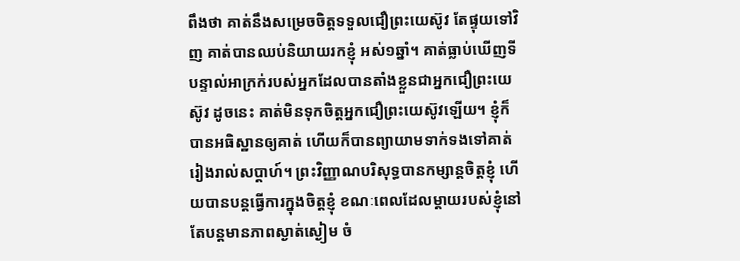ពឹងថា គាត់នឹងសម្រេចចិត្តទទួលជឿព្រះយេស៊ូវ តែផ្ទុយទៅវិញ គាត់បានឈប់និយាយរកខ្ញុំ អស់១ឆ្នាំ។ គាត់ធ្លាប់ឃើញទីបន្ទាល់អាក្រក់របស់អ្នកដែលបានតាំងខ្លួនជាអ្នកជឿព្រះយេស៊ូវ ដូចនេះ គាត់មិនទុកចិត្តអ្នកជឿព្រះយេស៊ូវឡើយ។ ខ្ញុំក៏បានអធិស្ឋានឲ្យគាត់ ហើយក៏បានព្យាយាមទាក់ទងទៅគាត់រៀងរាល់សប្តាហ៍។ ព្រះវិញ្ញាណបរិសុទ្ធបានកម្សាន្តចិត្តខ្ញុំ ហើយបានបន្តធ្វើការក្នុងចិត្តខ្ញុំ ខណៈពេលដែលម្តាយរបស់ខ្ញុំនៅតែបន្តមានភាពស្ងាត់ស្ងៀម ចំ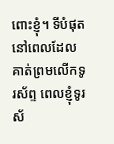ពោះខ្ញុំ។ ទីបំផុត នៅពេលដែលគាត់ព្រមលើកទូរស័ព្ទ ពេលខ្ញុំទូរស័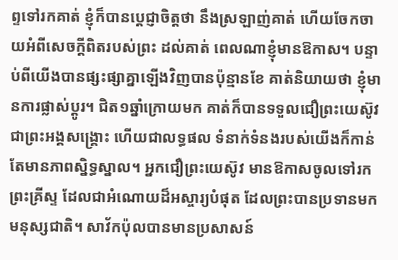ព្ទទៅរកគាត់ ខ្ញុំក៏បានប្ដេជ្ញាចិត្តថា នឹងស្រឡាញ់គាត់ ហើយចែកចាយអំពីសេចក្តីពិតរបស់ព្រះ ដល់គាត់ ពេលណាខ្ញុំមានឱកាស។ បន្ទាប់ពីយើងបានផ្សះផ្សាគ្នាឡើងវិញបានប៉ុន្មានខែ គាត់និយាយថា ខ្ញុំមានការផ្លាស់ប្តូរ។ ជិត១ឆ្នាំក្រោយមក គាត់ក៏បានទទួលជឿព្រះយេស៊ូវ ជាព្រះអង្គសង្គ្រោះ ហើយជាលទ្ធផល ទំនាក់ទំនងរបស់យើងក៏កាន់តែមានភាពស្និទ្ធស្នាល។ អ្នកជឿព្រះយេស៊ូវ មានឱកាសចូលទៅរកព្រះគ្រីស្ទ ដែលជាអំណោយដ៏អស្ចារ្យបំផុត ដែលព្រះបានប្រទានមកមនុស្សជាតិ។ សាវ័កប៉ុលបានមានប្រសាសន៍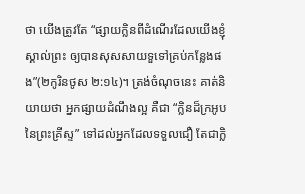ថា យើងត្រូវតែ “ផ្សាយក្លិនពីដំណើរដែលយើងខ្ញុំស្គាល់ព្រះ ឲ្យបានសុសសាយទួទៅគ្រប់កន្លែងផង”(២កូរិនថូស ២:១៤)។ ត្រង់ចំណុចនេះ គាត់និយាយថា អ្នកផ្សាយដំណឹងល្អ គឺជា “ក្លិនដ៏ក្រអូបនៃព្រះគ្រីស្ទ” ទៅដល់អ្នកដែលទទួលជឿ តែជាក្លិ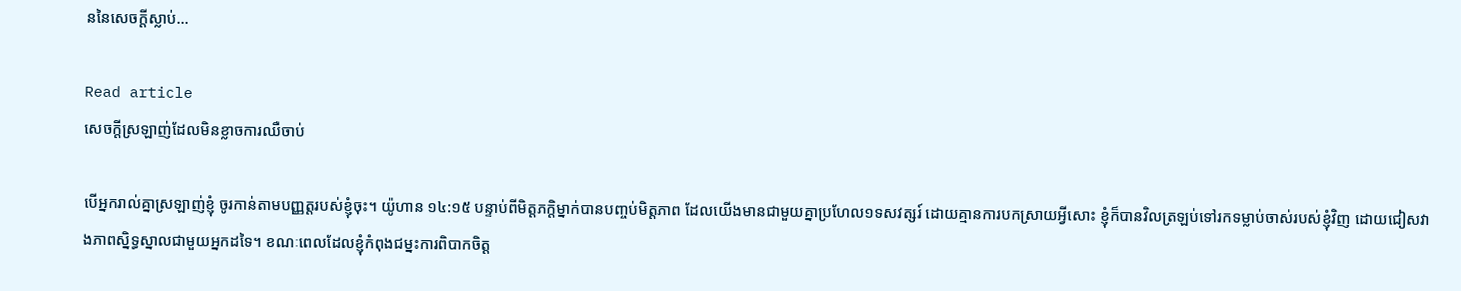ននៃសេចក្តីស្លាប់…

Read article
សេចក្តីស្រឡាញ់ដែលមិនខ្លាចការឈឺចាប់

បើអ្នករាល់គ្នាស្រឡាញ់ខ្ញុំ ចូរកាន់តាមបញ្ញត្តរបស់ខ្ញុំចុះ។ យ៉ូហាន ១៤:១៥ បន្ទាប់ពីមិត្តភក្តិម្នាក់បានបញ្ចប់មិត្តភាព ដែលយើងមានជាមួយគ្នាប្រហែល១ទសវត្សរ៍ ដោយគ្មានការបកស្រាយអ្វីសោះ ខ្ញុំក៏បានវិលត្រឡប់ទៅរកទម្លាប់ចាស់របស់ខ្ញុំវិញ ដោយជៀសវាងភាពស្និទ្ធស្នាលជាមួយអ្នកដទៃ។ ខណៈពេលដែលខ្ញុំកំពុងជម្នះការពិបាកចិត្ត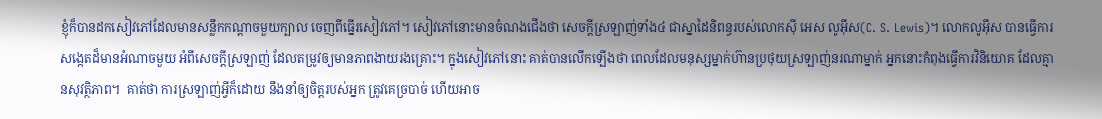ខ្ញុំក៏បានដកសៀវភៅដែលមានសន្លឹកកណ្តាចមួយក្បាល ចេញពីធ្នើរសៀវភៅ។ សៀវភៅនោះមានចំណងជើងថា សេចក្តីស្រឡាញ់ទាំង៤ ជាស្នាដៃនិពន្ធរបស់លោកស៊ី អេស លូអ៊ីស(C. S. Lewis)។ លោកលូអ៊ីស បានធ្វើការសង្កេតដ៏មានអំណាចមួយ អំពីសេចក្តីស្រឡាញ់ ដែលតម្រូវឲ្យមានភាពងាយរងគ្រោះ។ ក្នុងសៀវភៅនោះ គាត់បានលើកឡើងថា ពេលដែលមនុស្សម្នាក់ហ៊ានប្រថុយស្រឡាញ់នរណាម្នាក់ អ្នកនោះកំពុងធ្វើការវិនិយោគ ដែលគ្មានសុវត្ថិភាព។  គាត់ថា ការស្រឡាញ់អ្វីក៏ដោយ នឹងនាំឲ្យចិត្តរបស់អ្នក ត្រូវគេច្របាច់ ហើយអាច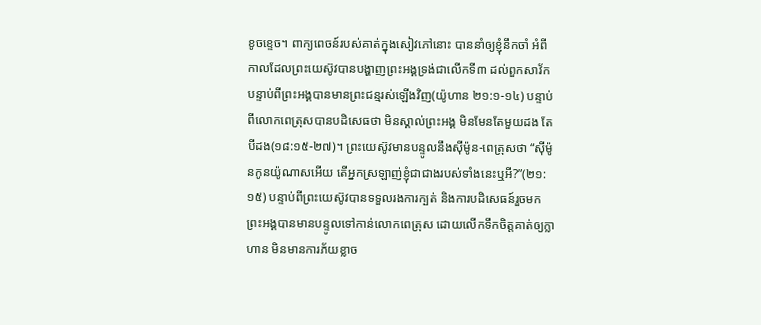ខូចខ្ទេច។ ពាក្យពេចន៍របស់គាត់ក្នុងសៀវភៅនោះ បាននាំឲ្យខ្ញុំនឹកចាំ អំពីកាលដែលព្រះយេស៊ូវបានបង្ហាញព្រះអង្គទ្រង់ជាលើកទី៣ ដល់ពួកសាវ័ក បន្ទាប់ពីព្រះអង្គបានមានព្រះជន្មរស់ឡើងវិញ(យ៉ូហាន ២១:១-១៤) បន្ទាប់ពីលោកពេត្រុសបានបដិសេធថា មិនស្គាល់ព្រះអង្គ មិនមែនតែមួយដង តែបីដង(១៨:១៥-២៧)។ ព្រះយេស៊ូវមានបន្ទូលនឹងស៊ីម៉ូន-ពេត្រុសថា “ស៊ីម៉ូនកូនយ៉ូណាសអើយ តើអ្នកស្រឡាញ់ខ្ញុំជាជាងរបស់ទាំងនេះឬអី?”(២១:១៥) បន្ទាប់ពីព្រះយេស៊ូវបានទទួលរងការក្បត់ និងការបដិសេធន៍រួចមក ព្រះអង្គបានមានបន្ទូលទៅកាន់លោកពេត្រុស ដោយលើកទឹកចិត្តគាត់ឲ្យក្លាហាន មិនមានការភ័យខ្លាច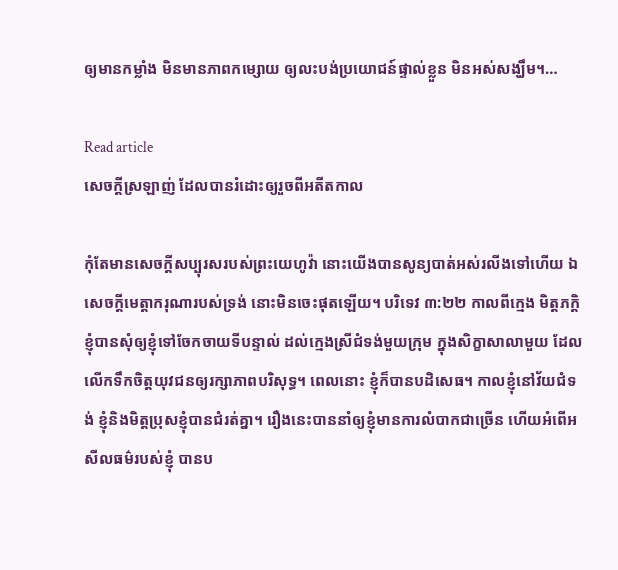ឲ្យមានកម្លាំង មិនមានភាពកម្សោយ ឲ្យលះបង់ប្រយោជន៍ផ្ទាល់ខ្លួន មិនអស់សង្ឃឹម។…

Read article
សេចក្តីស្រឡាញ់ ដែលបានរំដោះឲ្យរួចពីអតីតកាល

កុំតែមានសេចក្តីសប្បុរសរបស់ព្រះយេហូវ៉ា នោះយើងបានសូន្យបាត់អស់រលីងទៅហើយ ឯសេចក្តីមេត្តាករុណារបស់ទ្រង់ នោះមិនចេះផុតឡើយ។ បរិទេវ ៣:២២ កាលពីក្មេង មិត្តភក្តិខ្ញុំបានសុំឲ្យខ្ញុំទៅចែកចាយទីបន្ទាល់ ដល់ក្មេងស្រីជំទង់មួយក្រុម ក្នុងសិក្ខាសាលាមួយ ដែលលើកទឹកចិត្តយុវជនឲ្យរក្សាភាពបរិសុទ្ធ។ ពេលនោះ ខ្ញុំក៏បានបដិសេធ។ កាលខ្ញុំនៅវ័យជំទង់ ខ្ញុំនិងមិត្តប្រុសខ្ញុំបានជំរត់គ្នា។ រឿងនេះបាននាំឲ្យខ្ញុំមានការលំបាកជាច្រើន ហើយអំពើអសីលធម៌របស់ខ្ញុំ បានប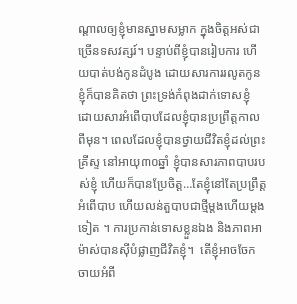ណ្តាលឲ្យខ្ញុំមានស្នាមសម្លាក ក្នុងចិត្តអស់ជាច្រើនទសវត្សរ៍។ បន្ទាប់ពីខ្ញុំបានរៀបការ ហើយបាត់បង់កូនដំបូង ដោយសារការរលូតកូន ខ្ញុំក៏បានគិតថា ព្រះទ្រង់កំពុងដាក់ទោសខ្ញុំ ដោយសារអំពើបាបដែលខ្ញុំបានប្រព្រឹត្តកាលពីមុន។ ពេលដែលខ្ញុំបានថ្វាយជីវិតខ្ញុំដល់ព្រះគ្រីស្ទ នៅអាយុ៣០ឆ្នាំ ខ្ញុំបានសារភាពបាបរបស់ខ្ញុំ ហើយក៏បានប្រែចិត្ត…តែខ្ញុំនៅតែប្រព្រឹត្តអំពើបាប ហើយលន់តួបាបជាថ្មីម្តងហើយម្តងទៀត ។ ការប្រកាន់ទោសខ្លួនឯង និងភាពអាម៉ាស់បានស៊ីបំផ្លាញជីវិតខ្ញុំ។  តើខ្ញុំអាចចែកចាយអំពី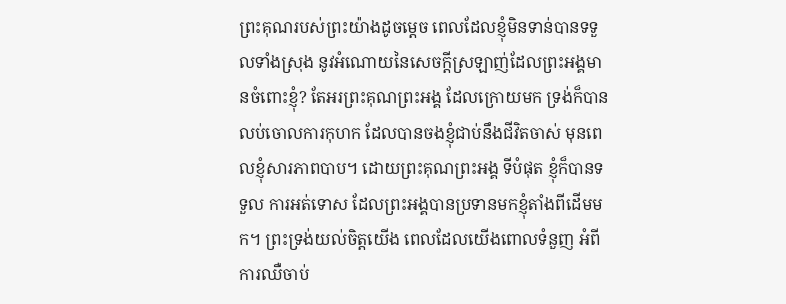ព្រះគុណរបស់ព្រះយ៉ាងដូចម្តេច ពេលដែលខ្ញុំមិនទាន់បានទទួលទាំងស្រុង នូវអំណោយនៃសេចក្តីស្រឡាញ់ដែលព្រះអង្គមានចំពោះខ្ញុំ? តែអរព្រះគុណព្រះអង្គ ដែលក្រោយមក ទ្រង់ក៏បានលប់ចោលការកុហក ដែលបានចងខ្ញុំជាប់នឹងជីវិតចាស់ មុនពេលខ្ញុំសារភាពបាប។ ដោយព្រះគុណព្រះអង្គ ទីបំផុត ខ្ញុំក៏បានទទួល ការអត់ទោស ដែលព្រះអង្គបានប្រទានមកខ្ញុំតាំងពីដើមមក។ ព្រះទ្រង់យល់ចិត្តយើង ពេលដែលយើងពោលទំនួញ អំពីការឈឺចាប់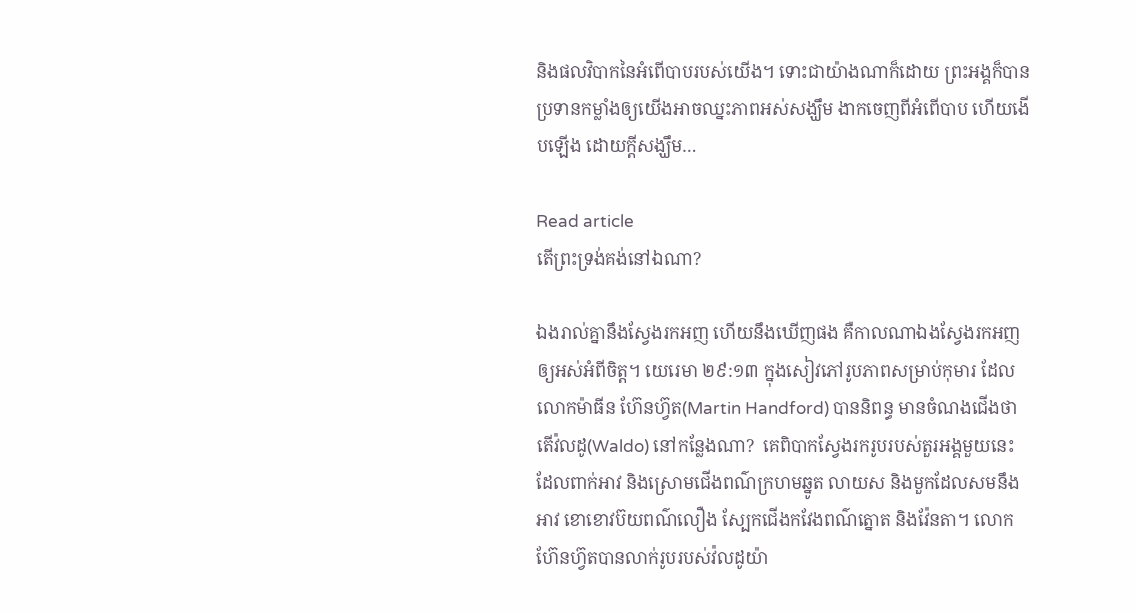និងផលវិបាកនៃអំពើបាបរបស់យើង។ ទោះជាយ៉ាងណាក៏ដោយ ព្រះអង្គក៏បានប្រទានកម្លាំងឲ្យយើងអាចឈ្នះភាពអស់សង្ឃឹម ងាកចេញពីអំពើបាប ហើយងើបឡើង ដោយក្តីសង្ឃឹម…

Read article
តើព្រះទ្រង់គង់នៅឯណា?

ឯងរាល់គ្នានឹងស្វែងរកអញ ហើយនឹងឃើញផង គឺកាលណាឯងស្វែងរកអញឲ្យអស់អំពីចិត្ត។ យេរេមា ២៩:១៣ ក្នុងសៀវភៅរូបភាពសម្រាប់កុមារ ដែលលោកម៉ាធីន ហ៊ែនហ្វ៊ត(Martin Handford) បាននិពន្ធ មានចំណងជើងថា តើវ៉លដូ(Waldo) នៅកន្លែងណា?  គេពិបាកស្វែងរករូបរបស់តួរអង្គមួយនេះ ដែលពាក់អាវ និងស្រោមជើងពណ៌ក្រហមឆ្នូត លាយស និងមួកដែលសមនឹងអាវ ខោខោវប៊យពណ៌លឿង ស្បែកជើងកវែងពណ៌ត្នោត និងវ៉ែនតា។ លោកហ៊ែនហ៊្វតបានលាក់រូបរបស់វ៉លដូយ៉ា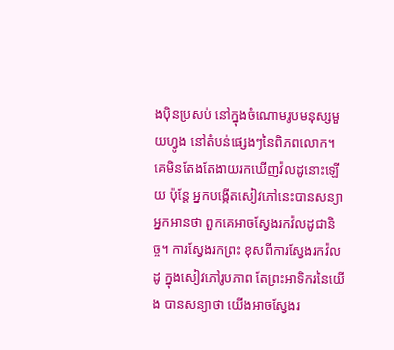ងប៉ិនប្រសប់ នៅក្នុងចំណោមរូបមនុស្សមួយហ្វូង នៅតំបន់ផ្សេងៗនៃពិភពលោក។ គេមិនតែងតែងាយរកឃើញវ៉លដូនោះឡើយ ប៉ុន្តែ អ្នកបង្កើតសៀវភៅនេះបានសន្យាអ្នកអានថា ពួកគេអាចស្វែងរកវ៉លដូជានិច្ច។ ការស្វែងរកព្រះ ខុសពីការស្វែងរកវ៉លដូ ក្នុងសៀវភៅរូបភាព តែព្រះអាទិករនៃយើង បានសន្យាថា យើងអាចស្វែងរ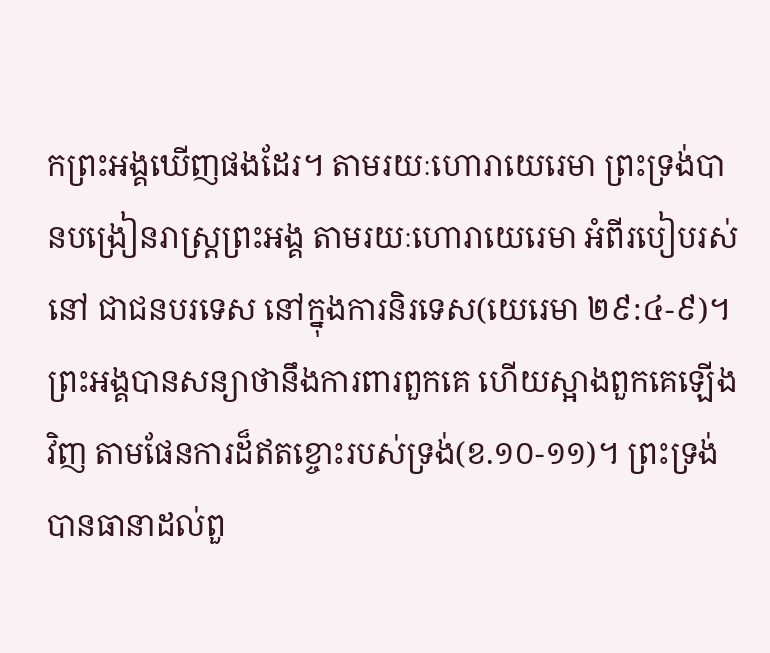កព្រះអង្គឃើញផងដែរ។ តាមរយៈហោរាយេរេមា ព្រះទ្រង់បានបង្រៀនរាស្រ្តព្រះអង្គ តាមរយៈហោរាយេរេមា អំពីរបៀបរស់នៅ ជាជនបរទេស នៅក្នុងការនិរទេស(យេរេមា ២៩:៤-៩)។ ព្រះអង្គបានសន្យាថានឹងការពារពួកគេ ហើយស្អាងពួកគេឡើងវិញ តាមផែនការដ៏ឥតខ្ចោះរបស់ទ្រង់(ខ.១០-១១)។ ព្រះទ្រង់បានធានាដល់ពួ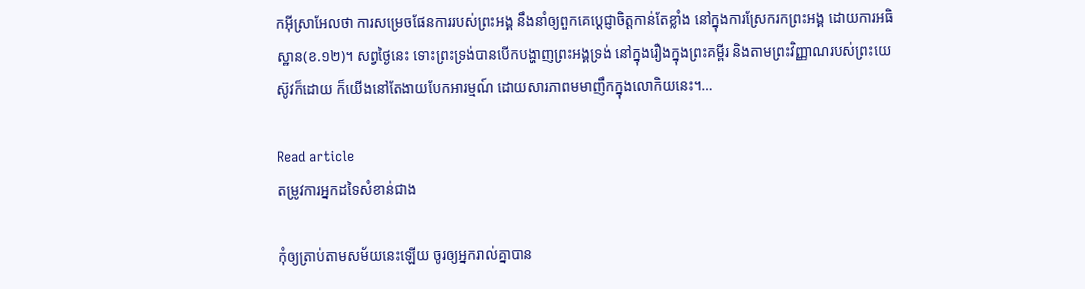កអ៊ីស្រាអែលថា ការសម្រេចផែនការរបស់ព្រះអង្គ នឹងនាំឲ្យពួកគេប្តេជ្ញាចិត្តកាន់តែខ្លាំង នៅក្នុងការស្រែករកព្រះអង្គ ដោយការអធិស្ឋាន(ខ.១២)។ សព្វថ្ងៃនេះ ទោះព្រះទ្រង់បានបើកបង្ហាញព្រះអង្គទ្រង់ នៅក្នុងរឿងក្នុងព្រះគម្ពីរ និងតាមព្រះវិញ្ញាណរបស់ព្រះយេស៊ូវក៏ដោយ ក៏យើងនៅតែងាយបែកអារម្មណ៍ ដោយសារភាពមមាញឹកក្នុងលោកិយនេះ។…

Read article
តម្រូវការអ្នកដទៃសំខាន់ជាង

កុំឲ្យត្រាប់តាមសម័យនេះឡើយ ចូរឲ្យអ្នករាល់គ្នាបាន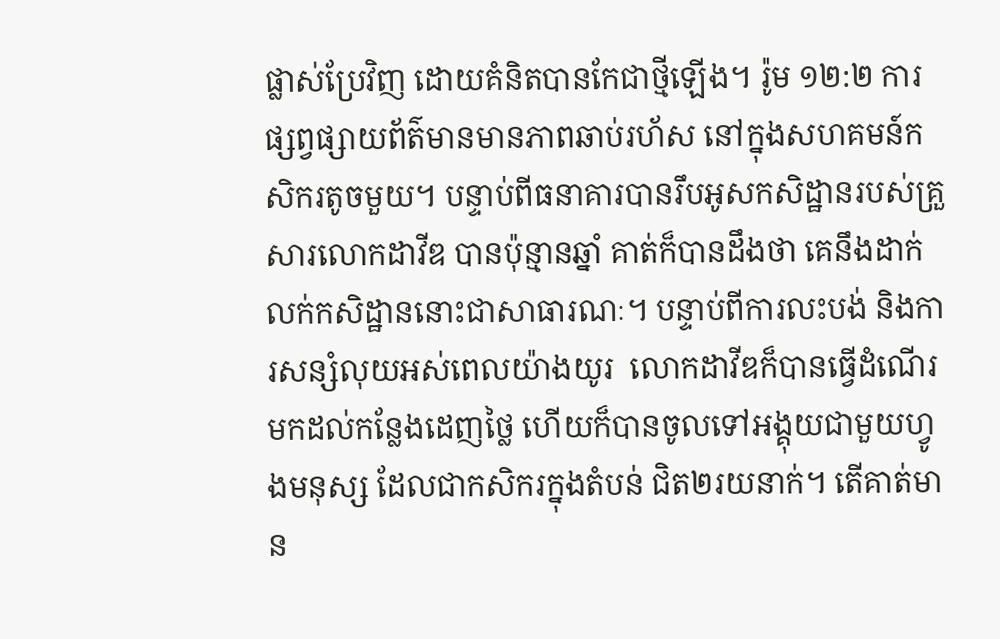ផ្លាស់ប្រែវិញ ដោយគំនិតបានកែជាថ្មីឡើង។ រ៉ូម ១២:២ ការផ្សព្វផ្សាយព័ត៌មានមានភាពឆាប់រហ័ស នៅក្នុងសហគមន៍កសិករតូចមួយ។ បន្ទាប់ពីធនាគារបានរឹបអូសកសិដ្ឋានរបស់គ្រួសារលោកដាវីឌ បានប៉ុន្មានឆ្នាំ គាត់ក៏បានដឹងថា គេនឹងដាក់លក់កសិដ្ឋាននោះជាសាធារណៈ។ បន្ទាប់ពីការលះបង់ និងការសន្សំលុយអស់ពេលយ៉ាងយូរ  លោកដាវីឌក៏បានធ្វើដំណើរមកដល់កន្លែងដេញថ្លៃ ហើយក៏បានចូលទៅអង្គុយជាមួយហ្វូងមនុស្ស ដែលជាកសិករក្នុងតំបន់ ជិត២រយនាក់។ តើគាត់មាន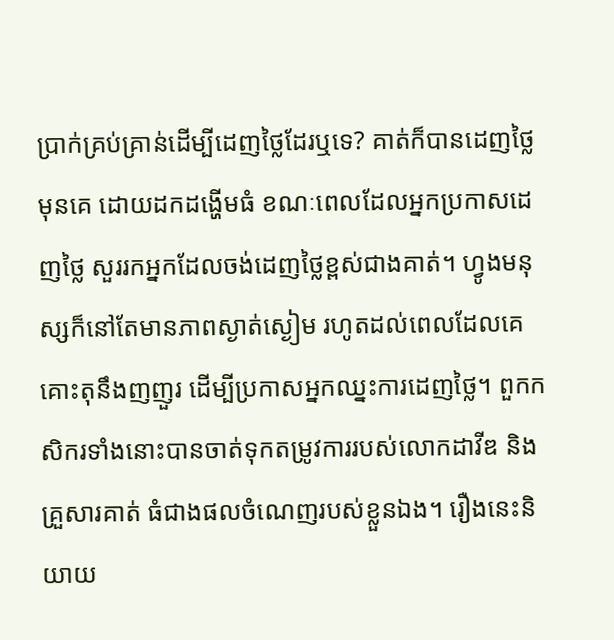ប្រាក់គ្រប់គ្រាន់ដើម្បីដេញថ្លៃដែរឬទេ? គាត់ក៏បានដេញថ្លៃមុនគេ ដោយដកដង្ហើមធំ ខណៈពេលដែលអ្នកប្រកាសដេញថ្លៃ សួររកអ្នកដែលចង់ដេញថ្លៃខ្ពស់ជាងគាត់។ ហ្វូងមនុស្សក៏នៅតែមានភាពស្ងាត់ស្ងៀម រហូតដល់ពេលដែលគេគោះតុនឹងញញួរ ដើម្បីប្រកាសអ្នកឈ្នះការដេញថ្លៃ។ ពួកកសិករទាំងនោះបានចាត់ទុកតម្រូវការរបស់លោកដាវីឌ និងគ្រួសារគាត់ ធំជាងផលចំណេញរបស់ខ្លួនឯង។ រឿងនេះនិយាយ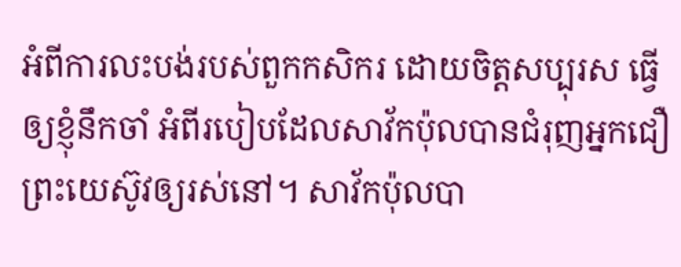អំពីការលះបង់របស់ពួកកសិករ ដោយចិត្តសប្បុរស ធ្វើឲ្យខ្ញុំនឹកចាំ អំពីរបៀបដែលសាវ័កប៉ុលបានជំរុញអ្នកជឿព្រះយេស៊ូវឲ្យរស់នៅ។ សាវ័កប៉ុលបា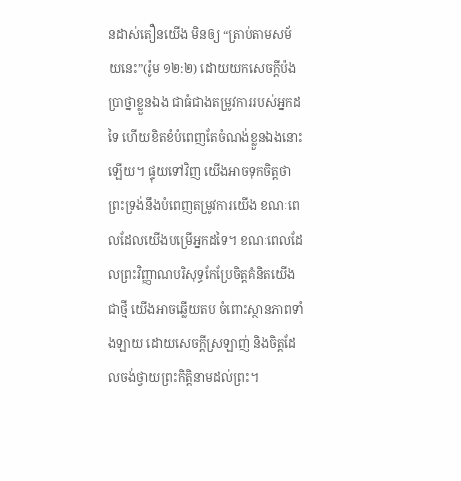នដាស់តឿនយើង មិនឲ្យ “ត្រាប់តាមសម័យនេះ”(រ៉ូម ១២:២) ដោយយកសេចក្តីប៉ងប្រាថ្នាខ្លួនឯង ជាធំជាងតម្រូវការរបស់អ្នកដទៃ ហើយខិតខំបំពេញតែចំណង់ខ្លួនឯងនោះឡើយ។ ផ្ទុយទៅវិញ យើងអាចទុកចិត្តថា ព្រះទ្រង់នឹងបំពេញតម្រូវការយើង ខណៈពេលដែលយើងបម្រើអ្នកដទៃ។ ខណៈពេលដែលព្រះវិញ្ញាណបរិសុទ្ធកែប្រែចិត្តគំនិតយើងជាថ្មី យើងអាចឆ្លើយតប ចំពោះស្ថានភាពទាំងឡាយ ដោយសេចក្តីស្រឡាញ់ និងចិត្តដែលចង់ថ្វាយព្រះកិត្តិនាមដល់ព្រះ។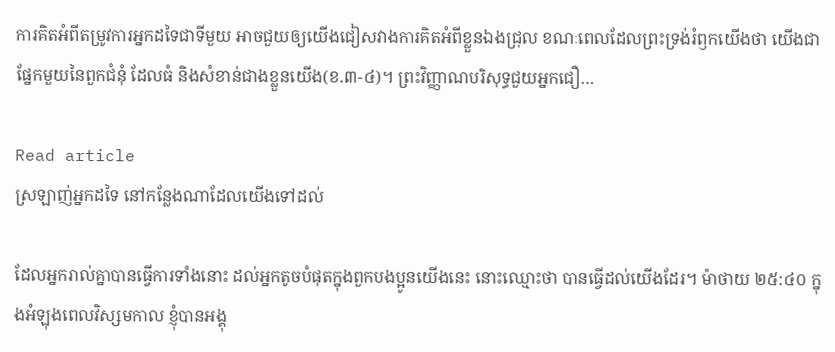ការគិតអំពីតម្រូវការអ្នកដទៃជាទីមួយ អាចជួយឲ្យយើងជៀសវាងការគិតអំពីខ្លួនឯងជ្រុល ខណៈពេលដែលព្រះទ្រង់រំឭកយើងថា យើងជាផ្នែកមួយនៃពួកជំនុំ ដែលធំ និងសំខាន់ជាងខ្លួនយើង(ខ.៣-៤)។ ព្រះវិញ្ញាណបរិសុទ្ធជួយអ្នកជឿ…

Read article
ស្រឡាញ់អ្នកដទៃ នៅកន្លែងណាដែលយើងទៅដល់

ដែលអ្នករាល់គ្នាបានធ្វើការទាំងនោះ ដល់អ្នកតូចបំផុតក្នុងពួកបងប្អូនយើងនេះ នោះឈ្មោះថា បានធ្វើដល់យើងដែរ។ ម៉ាថាយ ២៥:៤០ ក្នុងអំឡុងពេលវិស្សមកាល ខ្ញុំបានអង្គុ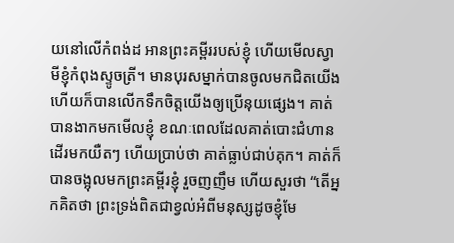យនៅលើកំពង់ដ អានព្រះគម្ពីររបស់ខ្ញុំ ហើយមើលស្វាមីខ្ញុំកំពុងស្ទូចត្រី។ មានបុរសម្នាក់បានចូលមកជិតយើង ហើយក៏បានលើកទឹកចិត្តយើងឲ្យប្រើនុយផ្សេង។ គាត់បានងាកមកមើលខ្ញុំ ខណៈពេលដែលគាត់បោះជំហានដើរមកយឺតៗ ហើយប្រាប់ថា គាត់ធ្លាប់ជាប់គុក។ គាត់ក៏បានចង្អុលមកព្រះគម្ពីរខ្ញុំ រួចញញឹម ហើយសួរថា “តើអ្នកគិតថា ព្រះទ្រង់ពិតជាខ្វល់អំពីមនុស្សដូចខ្ញុំមែ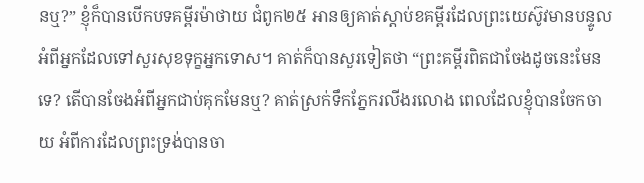នឬ?” ខ្ញុំក៏បានបើកបទគម្ពីរម៉ាថាយ ជំពូក២៥ អានឲ្យគាត់ស្តាប់ខគម្ពីរដែលព្រះយេស៊ូវមានបន្ទូល អំពីអ្នកដែលទៅសួរសុខទុក្ខអ្នកទោស។ គាត់ក៏បានសួរទៀតថា “ព្រះគម្ពីរពិតជាចែងដូចនេះមែនទេ? តើបានចែងអំពីអ្នកជាប់គុកមែនឬ? គាត់ស្រក់ទឹកភ្នែករលីងរលោង ពេលដែលខ្ញុំបានចែកចាយ អំពីការដែលព្រះទ្រង់បានចា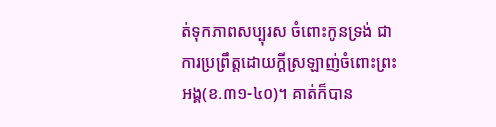ត់ទុកភាពសប្បុរស ចំពោះកូនទ្រង់ ជាការប្រព្រឹត្តដោយក្តីស្រឡាញ់ចំពោះព្រះអង្គ(ខ.៣១-៤០)។ គាត់ក៏បាន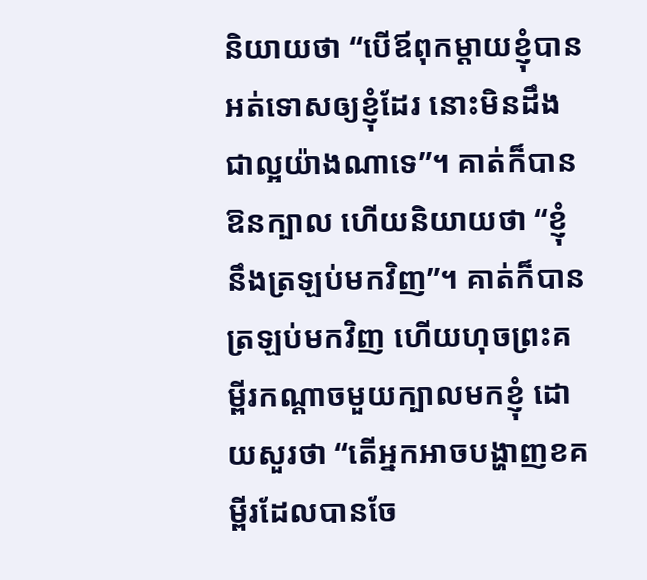និយាយថា “បើឪពុកម្តាយខ្ញុំបានអត់ទោសឲ្យខ្ញុំដែរ នោះមិនដឹងជាល្អយ៉ាងណាទេ”។ គាត់ក៏បានឱនក្បាល ហើយនិយាយថា “ខ្ញុំនឹងត្រឡប់មកវិញ”។ គាត់ក៏បានត្រឡប់មកវិញ ហើយហុចព្រះគម្ពីរកណ្តាចមួយក្បាលមកខ្ញុំ ដោយសួរថា “តើអ្នកអាចបង្ហាញខគម្ពីរដែលបានចែ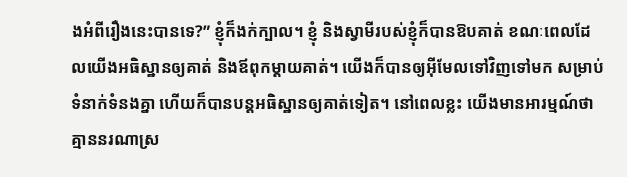ងអំពីរឿងនេះបានទេ?” ខ្ញុំក៏ងក់ក្បាល។ ខ្ញុំ និងស្វាមីរបស់ខ្ញុំក៏បានឱបគាត់ ខណៈពេលដែលយើងអធិស្ឋានឲ្យគាត់ និងឪពុកម្តាយគាត់។ យើងក៏បានឲ្យអ៊ីមែលទៅវិញទៅមក សម្រាប់ទំនាក់ទំនងគ្នា ហើយក៏បានបន្តអធិស្ឋានឲ្យគាត់ទៀត។ នៅពេលខ្លះ យើងមានអារម្មណ៍ថា គ្មាននរណាស្រ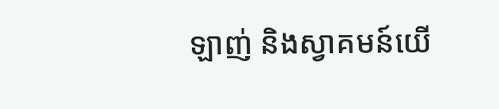ឡាញ់ និងស្វាគមន៍យើ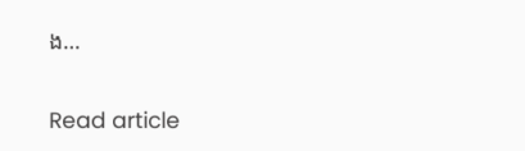ង…

Read article